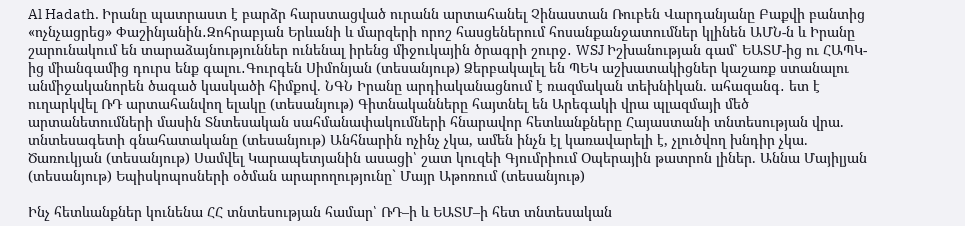Al Hadath. Իրանը պատրաստ է բարձր հարստացված ուրանն արտահանել Չինաստան Ռուբեն Վարդանյանը Բաքվի բանտից «ոչնչացրեց» Փաշինյանին․Զոհրաբյան Երևանի և մարզերի որոշ հասցեներում հոսանքանջատումներ կլինեն ԱՄՆ-ն և Իրանը շարունակում են տարաձայնություններ ունենալ իրենց միջուկային ծրագրի շուրջ․ WSJ Իշխանության գամ՝ ԵԱՏՄ-ից ու ՀԱՊԿ-ից միանգամից դուրս ենք գալու․Գուրգեն Սիմոնյան (տեսանյութ) Ձերբակալել են ՊԵԿ աշխատակիցներ կաշառք ստանալու անմիջականորեն ծագած կասկածի հիմքով. ՆԳՆ Իրանը արդիականացնում է ռազմական տեխնիկան. ահազանգ․ ետ է ուղարկվել ՌԴ արտահանվող ելակը (տեսանյութ) Գիտնականները հայտնել են Արեգակի վրա պլազմայի մեծ արտանետումների մասին Տնտեսական սահմանափակումների հնարավոր հետևանքները Հայաստանի տնտեսության վրա. տնտեսագետի գնահատականը (տեսանյութ) Անհնարին ոչինչ չկա, ամեն ինչն էլ կառավարելի է, չլուծվող խնդիր չկա. Ծառուկյան (տեսանյութ) Սամվել Կարապետյանին ասացի՝ շատ կուզեի Գյումրիում Օպերային թատրոն լիներ. Աննա Մայիլյան (տեսանյութ) Եպիսկոպոսների օծման արարողությունը` Մայր Աթոռում (տեսանյութ)

Ինչ հետևանքներ կունենա ՀՀ տնտեսության համար՝ ՌԴ–ի և ԵԱՏՄ–ի հետ տնտեսական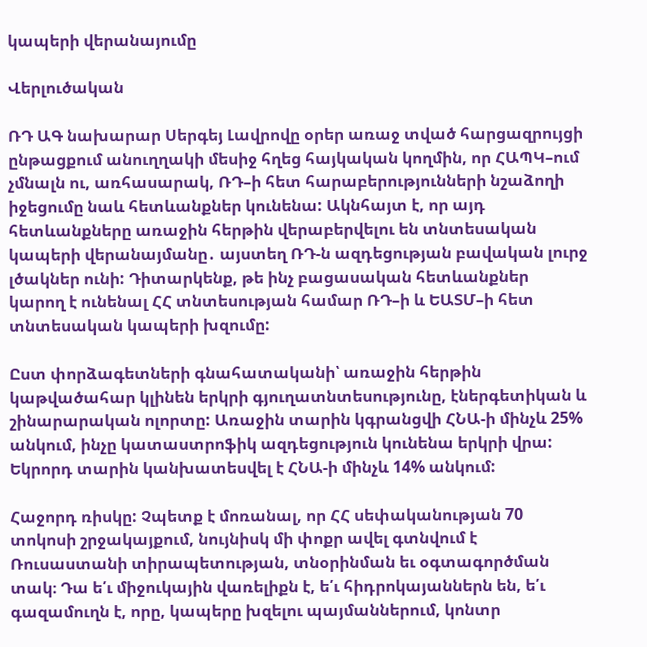կապերի վերանայումը

Վերլուծական

ՌԴ ԱԳ նախարար Սերգեյ Լավրովը օրեր առաջ տված հարցազրույցի ընթացքում անուղղակի մեսիջ հղեց հայկական կողմին, որ ՀԱՊԿ–ում չմնալն ու, առհասարակ, ՌԴ–ի հետ հարաբերությունների նշաձողի իջեցումը նաև հետևանքներ կունենա: Ակնհայտ է, որ այդ հետևանքները առաջին հերթին վերաբերվելու են տնտեսական կապերի վերանայմանը․ այստեղ ՌԴ-ն ազդեցության բավական լուրջ լծակներ ունի: Դիտարկենք, թե ինչ բացասական հետևանքներ կարող է ունենալ ՀՀ տնտեսության համար ՌԴ–ի և ԵԱՏՄ–ի հետ տնտեսական կապերի խզումը:

Ըստ փորձագետների գնահատականի՝ առաջին հերթին կաթվածահար կլինեն երկրի գյուղատնտեսությունը, էներգետիկան և շինարարական ոլորտը: Առաջին տարին կգրանցվի ՀՆԱ-ի մինչև 25% անկում, ինչը կատաստրոֆիկ ազդեցություն կունենա երկրի վրա: Եկրորդ տարին կանխատեսվել է ՀՆԱ-ի մինչև 14% անկում:

Հաջորդ ռիսկը: Չպետք է մոռանալ, որ ՀՀ սեփականության 70 տոկոսի շրջակայքում, նույնիսկ մի փոքր ավել գտնվում է Ռուսաստանի տիրապետության, տնօրինման եւ օգտագործման տակ։ Դա ե՛ւ միջուկային վառելիքն է, ե՛ւ հիդրոկայաններն են, ե՛ւ գազամուղն է, որը, կապերը խզելու պայմաններում, կոնտր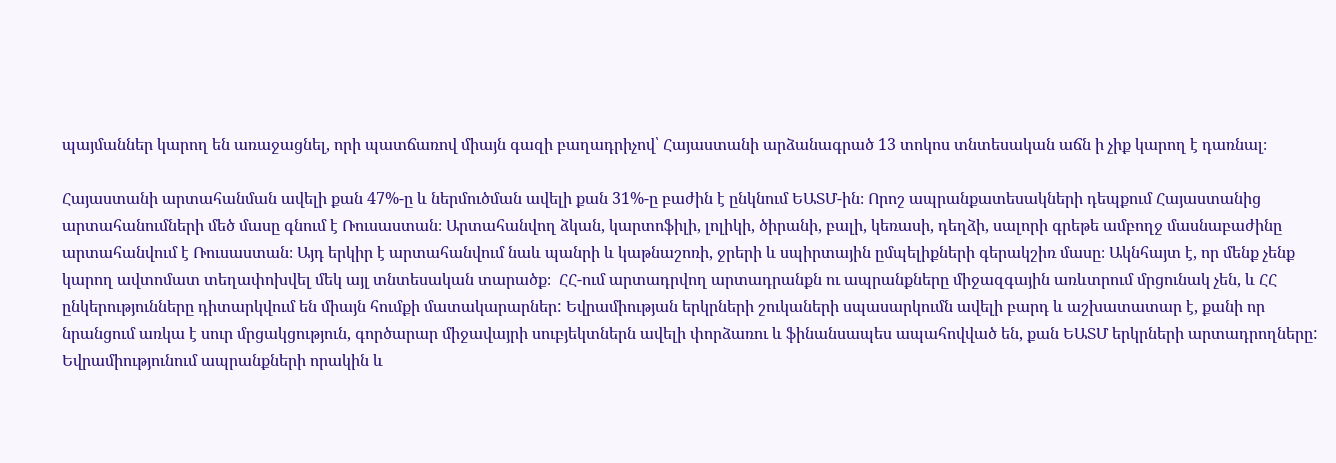պայմաններ կարող են առաջացնել, որի պատճառով միայն գազի բաղադրիչով՝ Հայաստանի արձանագրած 13 տոկոս տնտեսական աճն ի չիք կարող է դառնալ։

Հայաստանի արտահանման ավելի քան 47%-ը և ներմուծման ավելի քան 31%-ը բաժին է ընկնում ԵԱՏՄ-ին։ Որոշ ապրանքատեսակների դեպքում Հայաստանից արտահանումների մեծ մասը գնում է Ռուսաստան։ Արտահանվող ձկան, կարտոֆիլի, լոլիկի, ծիրանի, բալի, կեռասի, դեղձի, սալորի գրեթե ամբողջ մասնաբաժինը արտահանվում է Ռուսաստան։ Այդ երկիր է արտահանվում նաև պանրի և կաթնաշոռի, ջրերի և սպիրտային ըմպելիքների գերակշիռ մասը։ Ակնհայտ է, որ մենք չենք կարող ավտոմատ տեղափոխվել մեկ այլ տնտեսական տարածք։  ՀՀ-ում արտադրվող արտադրանքն ու ապրանքները միջազգային առևտրում մրցունակ չեն, և ՀՀ ընկերությունները դիտարկվում են միայն հումքի մատակարարներ: Եվրամիության երկրների շուկաների սպասարկումն ավելի բարդ և աշխատատար է, քանի որ նրանցում առկա է սուր մրցակցություն, գործարար միջավայրի սուբյեկտներն ավելի փորձառու և ֆինանսապես ապահովված են, քան ԵԱՏՄ երկրների արտադրողները: Եվրամիությունում ապրանքների որակին և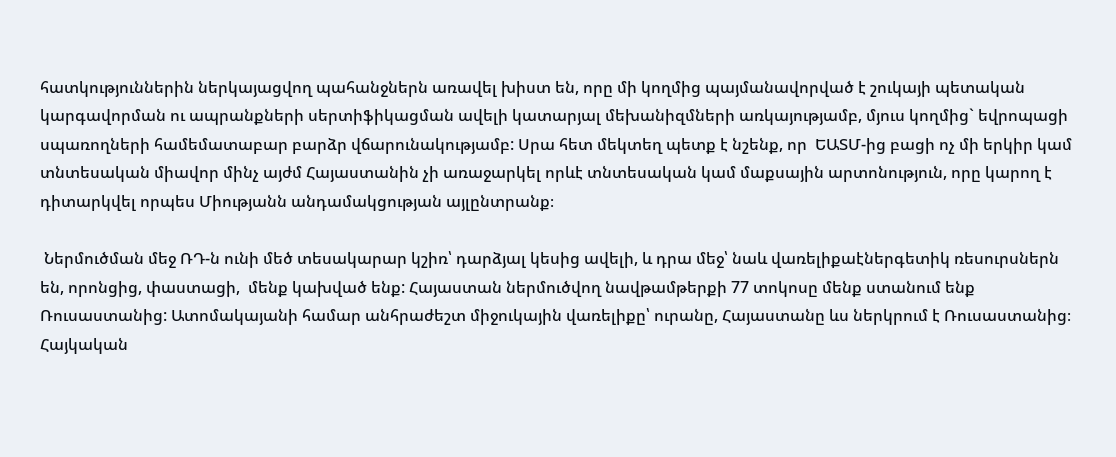հատկություններին ներկայացվող պահանջներն առավել խիստ են, որը մի կողմից պայմանավորված է շուկայի պետական կարգավորման ու ապրանքների սերտիֆիկացման ավելի կատարյալ մեխանիզմների առկայությամբ, մյուս կողմից` եվրոպացի սպառողների համեմատաբար բարձր վճարունակությամբ: Սրա հետ մեկտեղ պետք է նշենք, որ  ԵԱՏՄ-ից բացի ոչ մի երկիր կամ տնտեսական միավոր մինչ այժմ Հայաստանին չի առաջարկել որևէ տնտեսական կամ մաքսային արտոնություն, որը կարող է դիտարկվել որպես Միությանն անդամակցության այլընտրանք։

 Ներմուծման մեջ ՌԴ-ն ունի մեծ տեսակարար կշիռ՝ դարձյալ կեսից ավելի, և դրա մեջ՝ նաև վառելիքաէներգետիկ ռեսուրսներն են, որոնցից, փաստացի,  մենք կախված ենք: Հայաստան ներմուծվող նավթամթերքի 77 տոկոսը մենք ստանում ենք Ռուսաստանից: Ատոմակայանի համար անհրաժեշտ միջուկային վառելիքը՝ ուրանը, Հայաստանը ևս ներկրում է Ռուսաստանից։ Հայկական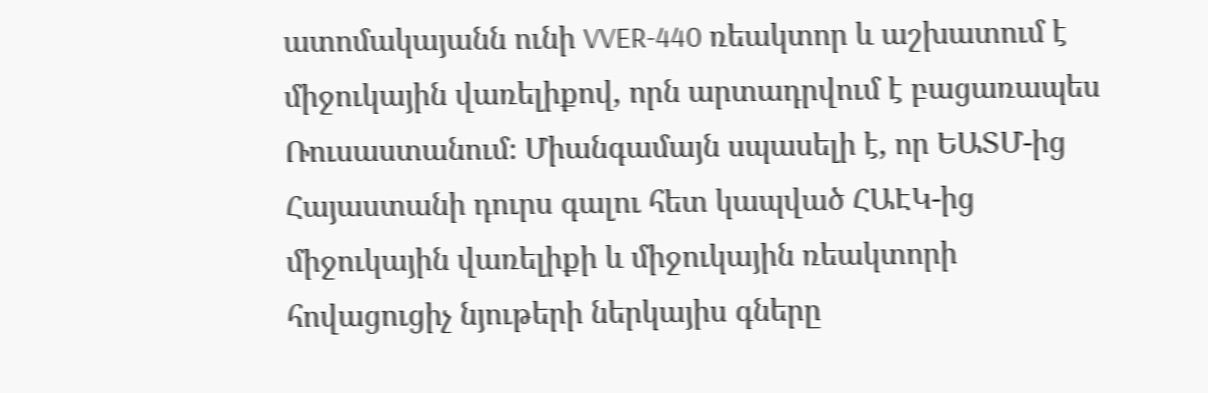ատոմակայանն ունի VVER-440 ռեակտոր և աշխատում է միջուկային վառելիքով, որն արտադրվում է բացառապես Ռուսաստանում։ Միանգամայն սպասելի է, որ ԵԱՏՄ-ից Հայաստանի դուրս գալու հետ կապված ՀԱԷԿ-ից միջուկային վառելիքի և միջուկային ռեակտորի հովացուցիչ նյութերի ներկայիս գները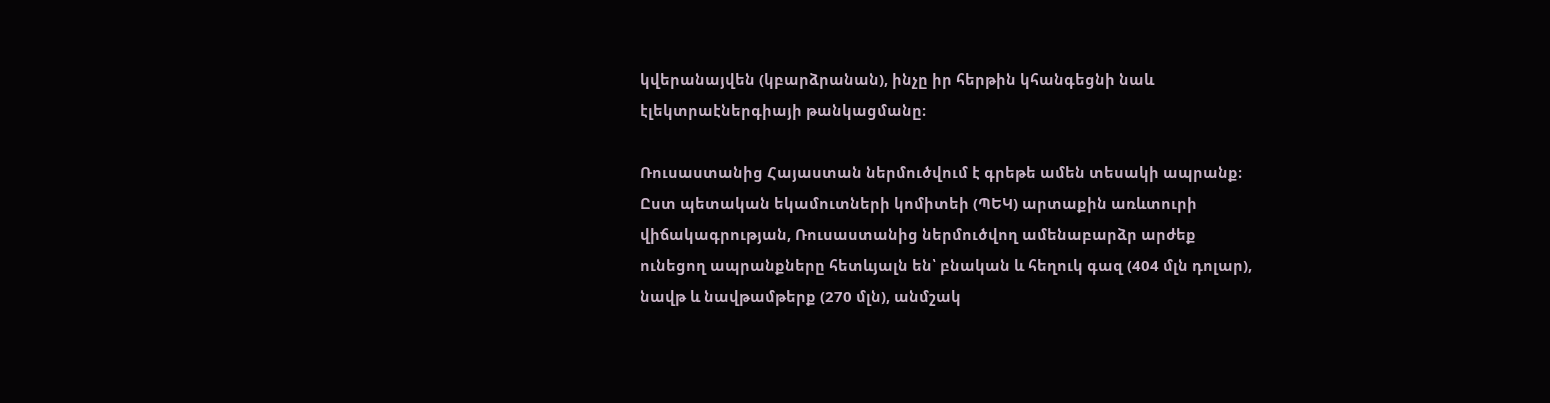կվերանայվեն (կբարձրանան), ինչը իր հերթին կհանգեցնի նաև էլեկտրաէներգիայի թանկացմանը։

Ռուսաստանից Հայաստան ներմուծվում է գրեթե ամեն տեսակի ապրանք։ Ըստ պետական եկամուտների կոմիտեի (ՊԵԿ) արտաքին առևտուրի վիճակագրության, Ռուսաստանից ներմուծվող ամենաբարձր արժեք ունեցող ապրանքները հետևյալն են՝ բնական և հեղուկ գազ (404 մլն դոլար), նավթ և նավթամթերք (270 մլն), անմշակ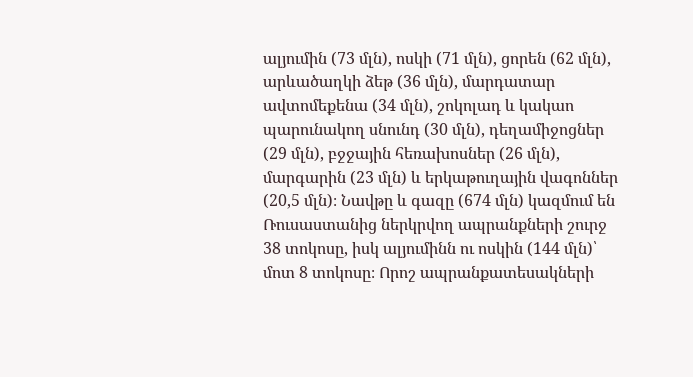ալյումին (73 մլն), ոսկի (71 մլն), ցորեն (62 մլն), արևածաղկի ձեթ (36 մլն), մարդատար ավտոմեքենա (34 մլն), շոկոլադ և կակաո պարունակող սնունդ (30 մլն), դեղամիջոցներ (29 մլն), բջջային հեռախոսներ (26 մլն), մարգարին (23 մլն) և երկաթուղային վագոններ (20,5 մլն)։ Նավթը և գազը (674 մլն) կազմում են Ռուսաստանից ներկրվող ապրանքների շուրջ 38 տոկոսը, իսկ ալյումինն ու ոսկին (144 մլն)՝ մոտ 8 տոկոսը։ Որոշ ապրանքատեսակների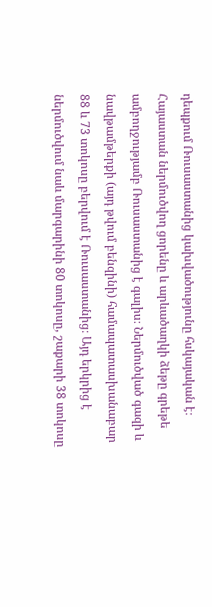դեպքում Ռուսաստանից կախվածությունը հսկայական է։ Հայաստան ներմուծվող ցորենը և արևածաղկի ձեթը գրեթե ամբողջությամբ Ռուսաստանից է գալիս։ Ներմուծված գազի և նավթամթերքի (այդ թվում բենզինի) համապատասխանաբար 88 և 73 տոկոսը բերվում է Ռուսաստանից։ Այդ երկրից է ներմուծվում նաև մարգարինի 80 տոկոսը, շաքարի 38 տոկոսը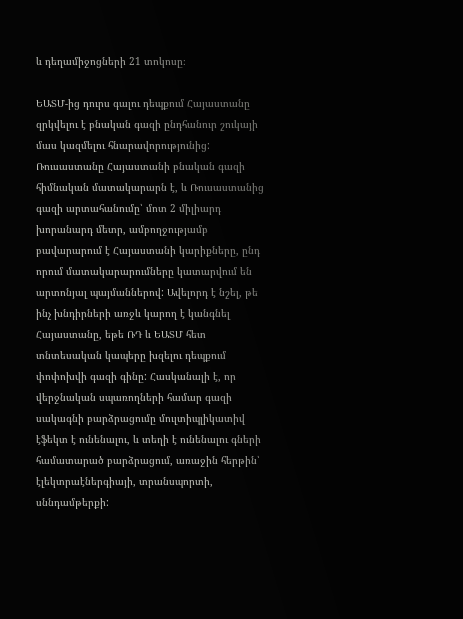և դեղամիջոցների 21 տոկոսը։

ԵԱՏՄ-ից դուրս գալու դեպքում Հայաստանը զրկվելու է բնական գազի ընդհանուր շուկայի մաս կազմելու հնարավորությունից:  Ռուսաստանը Հայաստանի բնական գազի հիմնական մատակարարն է, և Ռուսաստանից գազի արտահանումը՝ մոտ 2 միլիարդ խորանարդ մետր, ամբողջությամբ բավարարում է Հայաստանի կարիքները, ընդ որում մատակարարումները կատարվում են արտոնյալ պայմաններով: Ավելորդ է նշել, թե ինչ խնդիրների առջև կարող է կանգնել Հայաստանը, եթե ՌԴ և ԵԱՏՄ հետ տնտեսական կապերը խզելու դեպքում փոփոխվի գազի գինը: Հասկանալի է, որ վերջնական սպառողների համար գազի սակագնի բարձրացումը մուլտիպլիկատիվ էֆեկտ է ունենալու, և տեղի է ունենալու գների համատարած բարձրացում, առաջին հերթին՝ էլեկտրաէներգիայի, տրանսպորտի, սննդամթերքի: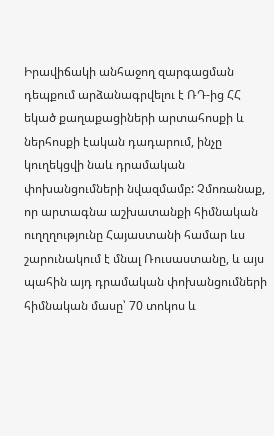Իրավիճակի անհաջող զարգացման դեպքում արձանագրվելու է ՌԴ-ից ՀՀ եկած քաղաքացիների արտահոսքի և ներհոսքի էական դադարում, ինչը կուղեկցվի նաև դրամական փոխանցումների նվազմամբ: Չմոռանաք, որ արտագնա աշխատանքի հիմնական ուղղղությունը Հայաստանի համար ևս շարունակում է մնալ Ռուսաստանը, և այս պահին այդ դրամական փոխանցումների հիմնական մասը՝ 70 տոկոս և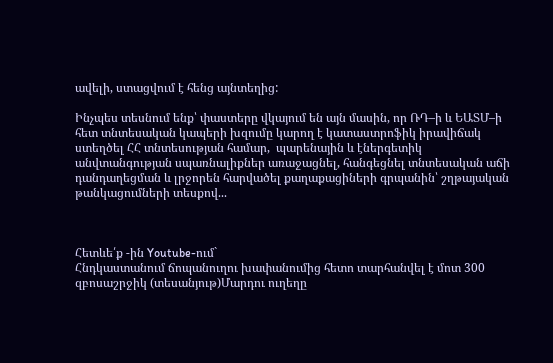ավելի, ստացվում է հենց այնտեղից:

Ինչպես տեսնում ենք՝ փաստերը վկայում են այն մասին, որ ՌԴ–ի և ԵԱՏՄ–ի հետ տնտեսական կապերի խզումը կարող է կատաստրոֆիկ իրավիճակ ստեղծել ՀՀ տնտեսության համար,  պարենային և էներգետիկ անվտանգության սպառնալիքներ առաջացնել, հանգեցնել տնտեսական աճի դանդաղեցման և լրջորեն հարվածել քաղաքացիների գրպանին՝ շղթայական թանկացումների տեսքով...



Հետևե՛ք -ին Youtube-ում`
Հնդկաստանում ճոպանուղու խափանումից հետո տարհանվել է մոտ 300 զբոսաշրջիկ (տեսանյութ)Մարդու ուղեղը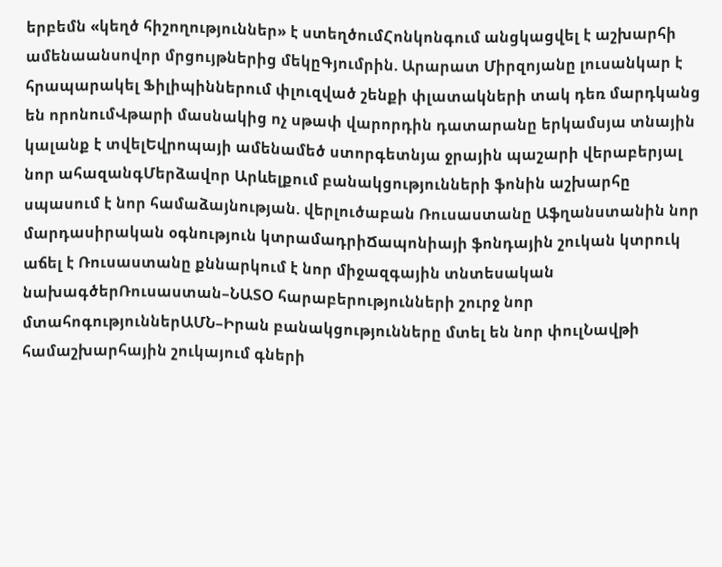երբեմն «կեղծ հիշողություններ» է ստեղծումՀոնկոնգում անցկացվել է աշխարհի ամենաանսովոր մրցույթներից մեկըԳյումրին. Արարատ Միրզոյանը լուսանկար է հրապարակել Ֆիլիպիններում փլուզված շենքի փլատակների տակ դեռ մարդկանց են որոնումՎթարի մասնակից ոչ սթափ վարորդին դատարանը երկամսյա տնային կալանք է տվելԵվրոպայի ամենամեծ ստորգետնյա ջրային պաշարի վերաբերյալ նոր ահազանգՄերձավոր Արևելքում բանակցությունների ֆոնին աշխարհը սպասում է նոր համաձայնության. վերլուծաբան Ռուսաստանը Աֆղանստանին նոր մարդասիրական օգնություն կտրամադրիՃապոնիայի ֆոնդային շուկան կտրուկ աճել է Ռուսաստանը քննարկում է նոր միջազգային տնտեսական նախագծերՌուսաստան–ՆԱՏՕ հարաբերությունների շուրջ նոր մտահոգություններԱՄՆ–Իրան բանակցությունները մտել են նոր փուլՆավթի համաշխարհային շուկայում գների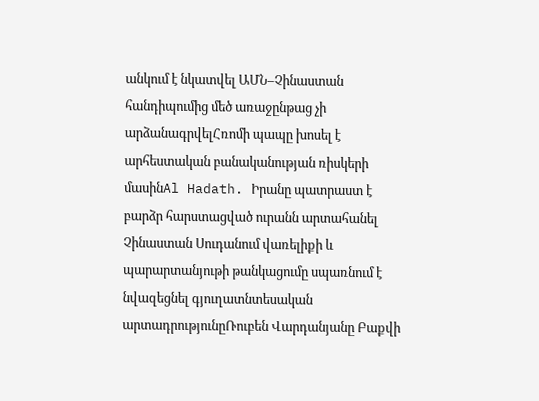անկում է նկատվել ԱՄՆ–Չինաստան հանդիպումից մեծ առաջընթաց չի արձանագրվելՀռոմի պապը խոսել է արհեստական բանականության ռիսկերի մասինAl Hadath. Իրանը պատրաստ է բարձր հարստացված ուրանն արտահանել Չինաստան Սուդանում վառելիքի և պարարտանյութի թանկացումը սպառնում է նվազեցնել գյուղատնտեսական արտադրությունըՌուբեն Վարդանյանը Բաքվի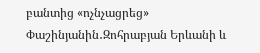բանտից «ոչնչացրեց» Փաշինյանին․Զոհրաբյան Երևանի և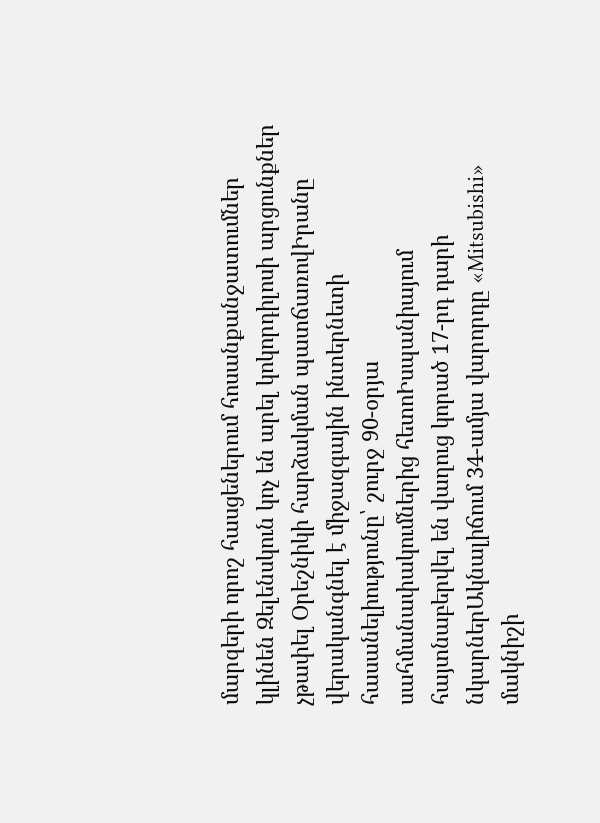մարզերի որոշ հասցեներում հոսանքանջատումներ կլինեն Զելենսկուն կոչ են արել կոկորդիլոսի արցունքներ չթափել Օրեշնիկի հարձակման պատճառովԻրանը վերականգնել է միջազգային ինտերնետի հասանելիությունը՝ շուրջ 90-օրյա սահմանափակումներից հետոԻսպանիայում հայտնաբերվել են վաղուց կորած 17-րդ դարի նկարներԱկնալիճում 34-ամյա վարորդը «Mitsubishi» մակնիշի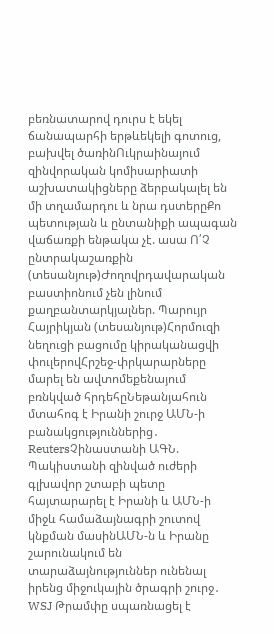բեռնատարով դուրս է եկել ճանապարհի երթևեկելի գոտուց, բախվել ծառինՈւկրաինայում զինվորական կոմիսարիատի աշխատակիցները ձերբակալել են մի տղամարդու և նրա դստերըՔո պետության և ընտանիքի ապագան վաճառքի ենթակա չէ. ասա Ո՛Չ ընտրակաշառքին (տեսանյութ)Ժողովրդավարական բաստիոնում չեն լինում քաղբանտարկյալներ. Պարույր Հայրիկյան (տեսանյութ)Հորմուզի նեղուցի բացումը կիրականացվի փուլերովՀրշեջ-փրկարարները մարել են ավտոմեքենայում բռնկված հրդեհըՆեթանյահուն մտահոգ է Իրանի շուրջ ԱՄՆ-ի բանակցություններից․ ReutersՉինաստանի ԱԳՆ. Պակիստանի զինված ուժերի գլխավոր շտաբի պետը հայտարարել է Իրանի և ԱՄՆ-ի միջև համաձայնագրի շուտով կնքման մասինԱՄՆ-ն և Իրանը շարունակում են տարաձայնություններ ունենալ իրենց միջուկային ծրագրի շուրջ․ WSJ Թրամփը սպառնացել է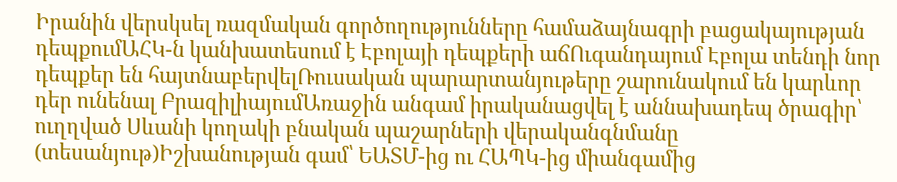Իրանին վերսկսել ռազմական գործողությունները համաձայնագրի բացակայության դեպքումԱՀԿ-ն կանխատեսում է Էբոլայի դեպքերի աճՈւգանդայում Էբոլա տենդի նոր դեպքեր են հայտնաբերվելՌուսական պարարտանյութերը շարունակում են կարևոր դեր ունենալ ԲրազիլիայումԱռաջին անգամ իրականացվել է աննախադեպ ծրագիր՝ ուղղված Սևանի կողակի բնական պաշարների վերականգնմանը (տեսանյութ)Իշխանության գամ՝ ԵԱՏՄ-ից ու ՀԱՊԿ-ից միանգամից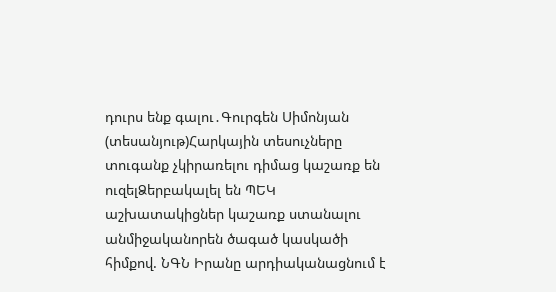դուրս ենք գալու․Գուրգեն Սիմոնյան (տեսանյութ)Հարկային տեսուչները տուգանք չկիրառելու դիմաց կաշառք են ուզելՁերբակալել են ՊԵԿ աշխատակիցներ կաշառք ստանալու անմիջականորեն ծագած կասկածի հիմքով. ՆԳՆ Իրանը արդիականացնում է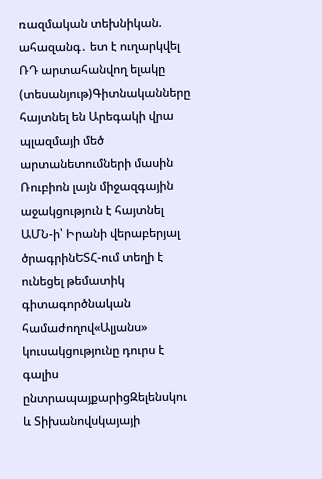ռազմական տեխնիկան. ահազանգ․ ետ է ուղարկվել ՌԴ արտահանվող ելակը (տեսանյութ)Գիտնականները հայտնել են Արեգակի վրա պլազմայի մեծ արտանետումների մասին Ռուբիոն լայն միջազգային աջակցություն է հայտնել ԱՄՆ-ի՝ Իրանի վերաբերյալ ծրագրինԵՏՀ-ում տեղի է ունեցել թեմատիկ գիտագործնական համաժողով«Ալյանս» կուսակցությունը դուրս է գալիս ընտրապայքարիցԶելենսկու և Տիխանովսկայայի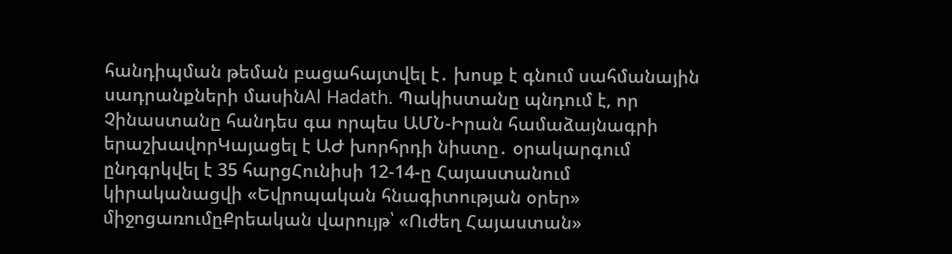հանդիպման թեման բացահայտվել է․ խոսք է գնում սահմանային սադրանքների մասինAl Hadath. Պակիստանը պնդում է, որ Չինաստանը հանդես գա որպես ԱՄՆ-Իրան համաձայնագրի երաշխավորԿայացել է ԱԺ խորհրդի նիստը․ օրակարգում ընդգրկվել է 35 հարցՀունիսի 12-14-ը Հայաստանում կիրականացվի «Եվրոպական հնագիտության օրեր» միջոցառումըՔրեական վարույթ՝ «Ուժեղ Հայաստան»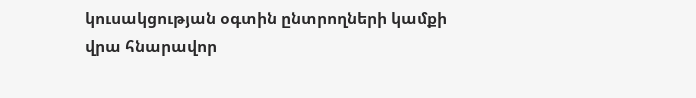կուսակցության օգտին ընտրողների կամքի վրա հնարավոր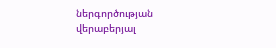ներգործության վերաբերյալ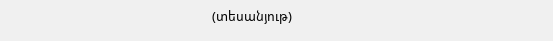(տեսանյութ)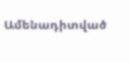Ամենադիտված